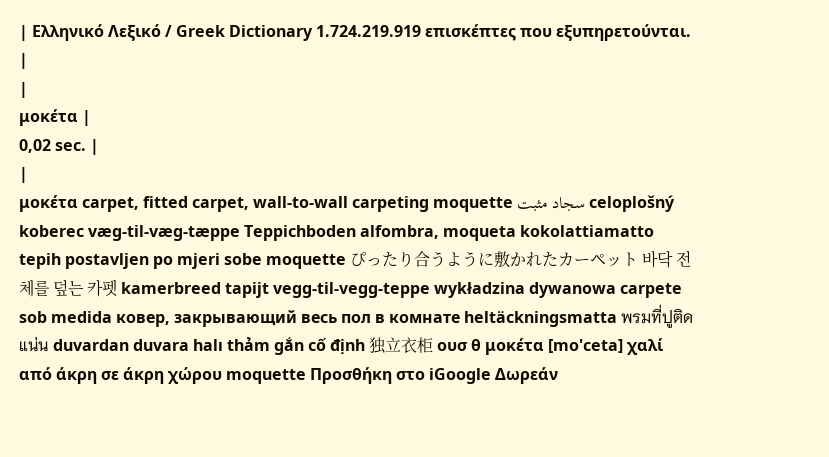| Ελληνικό Λεξικό / Greek Dictionary 1.724.219.919 επισκέπτες που εξυπηρετούνται. |
|
μοκέτα |
0,02 sec. |
|
μοκέτα carpet, fitted carpet, wall-to-wall carpeting moquette سجاد مثبت celoplošný koberec væg-til-væg-tæppe Teppichboden alfombra, moqueta kokolattiamatto tepih postavljen po mjeri sobe moquette ぴったり合うように敷かれたカーペット 바닥 전체를 덮는 카펫 kamerbreed tapijt vegg-til-vegg-teppe wykładzina dywanowa carpete sob medida ковер, закрывающий весь пол в комнате heltäckningsmatta พรมที่ปูติดแน่น duvardan duvara halı thảm gắn cố định 独立衣柜 ουσ θ μοκέτα [mo'ceta] χαλί από άκρη σε άκρη χώρου moquette Προσθήκη στο iGoogle Δωρεάν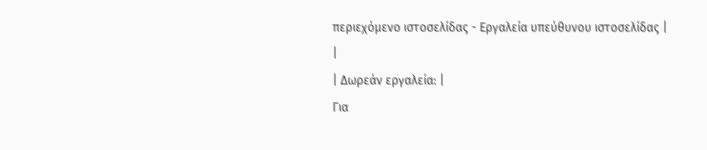περιεχόμενο ιστοσελίδας - Εργαλεία υπεύθυνου ιστοσελίδας |
|
| Δωρεάν εργαλεία: |
Για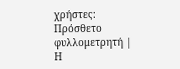χρήστες:
Πρόσθετο φυλλομετρητή |
Η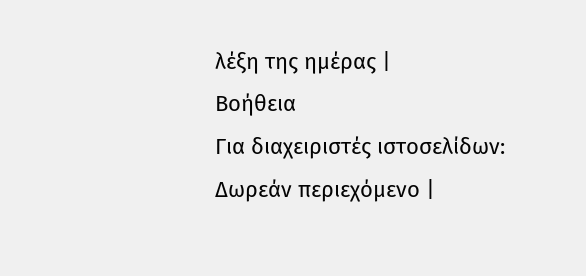λέξη της ημέρας |
Βοήθεια
Για διαχειριστές ιστοσελίδων: Δωρεάν περιεχόμενο |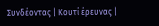Συνδέοντας | Κουτί έρευνας |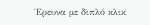Έρευνα με διπλό κλικ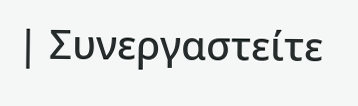| Συνεργαστείτε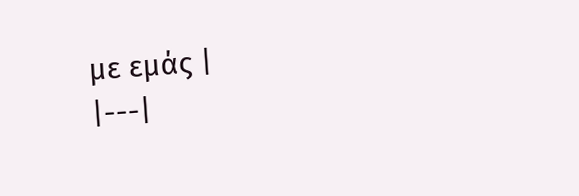με εμάς |
|---|